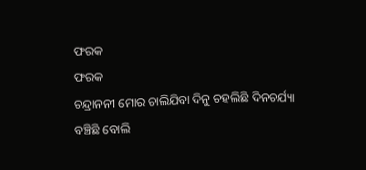ଫରକ
ଫରକ
ଚନ୍ଦ୍ରାନନୀ ମୋର ଚାଲିଯିବା ଦିନୁ ଚହଲିଛି ଦିନଚର୍ଯ୍ୟା
ବଞ୍ଚିଛି ବୋଲି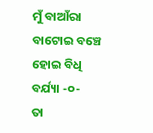ମୁଁ ବାଆଁରା ବାଟୋଇ ବଞ୍ଚେ ହୋଇ ବିଧି ବର୍ଯ୍ୟା -୦-
ତା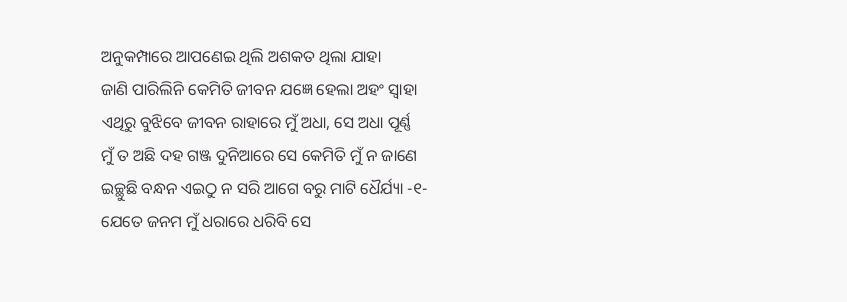ଅନୁକମ୍ପାରେ ଆପଣେଇ ଥିଲି ଅଶକତ ଥିଲା ଯାହା
ଜାଣି ପାରିଲିନି କେମିତି ଜୀବନ ଯଜ୍ଞେ ହେଲା ଅହଂ ସ୍ଵାହା
ଏଥିରୁ ବୁଝିବେ ଜୀବନ ରାହାରେ ମୁଁ ଅଧା, ସେ ଅଧା ପୂର୍ଣ୍ଣ
ମୁଁ ତ ଅଛି ଦହ ଗଞ୍ଜ ଦୁନିଆରେ ସେ କେମିତି ମୁଁ ନ ଜାଣେ
ଇଚ୍ଛୁଛି ବନ୍ଧନ ଏଇଠୁ ନ ସରି ଆଗେ ବରୁ ମାଟି ଧୈର୍ଯ୍ୟା -୧-
ଯେତେ ଜନମ ମୁଁ ଧରାରେ ଧରିବି ସେ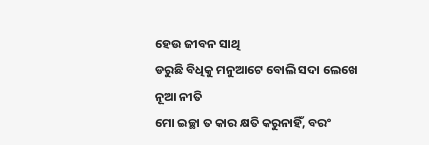ହେଉ ଜୀବନ ସାଥି
ଡରୁଛି ବିଧିକୁ ମନୁଆଟେ ବୋଲି ସଦା ଲେଖେ ନୂଆ ନୀତି
ମୋ ଇଚ୍ଛା ତ କାର କ୍ଷତି କରୁନାହିଁ, ବରଂ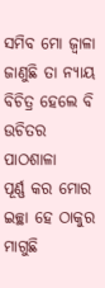ସମିବ ମୋ ଜ୍ବାଳା
ଜାଣୁଛି ତା ନ୍ୟାୟ ବିଚିତ୍ର ହେଲେ ବି ଉଚିତର ପାଠଶାଳା
ପୂର୍ଣ୍ଣ କର ମୋର ଇଚ୍ଛା ହେ ଠାକୁର ମାଗୁଛି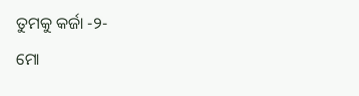ତୁମକୁ କର୍ଜା -୨-
ମୋ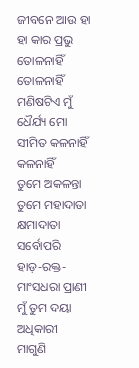ଜୀବନେ ଆଉ ହା ହା କାର ପ୍ରଭୁ ତୋଳନାହିଁ ତୋଳନାହିଁ
ମଣିଷଟିଏ ମୁଁ ଧୈର୍ଯ୍ୟ ମୋ ସୀମିତ କଳନାହିଁ କଳନାହିଁ
ତୁମେ ଅକଳନ୍ତା ତୁମେ ମହାଦାତା କ୍ଷମାଦାତା ସର୍ବୋପରି
ହାଡ଼-ରକ୍ତ-ମାଂସଧରା ପ୍ରାଣୀ ମୁଁ ତୁମ ଦୟା ଅଧିକାରୀ
ମାଗୁଣି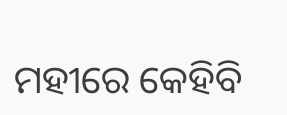ମହୀରେ କେହିବି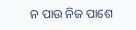ନ ପାଉ ନିଜ ପାଶେ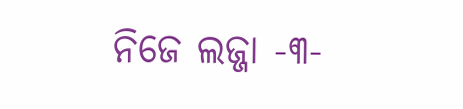ନିଜେ ଲଜ୍ଜା -୩-